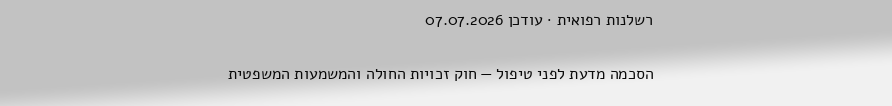רשלנות רפואית · עודכן 07.07.2026

הסכמה מדעת לפני טיפול — חוק זכויות החולה והמשמעות המשפטית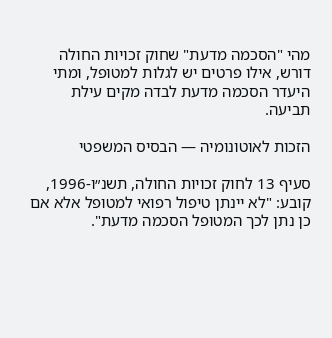מהי "הסכמה מדעת" שחוק זכויות החולה דורש, אילו פרטים יש לגלות למטופל, ומתי היעדר הסכמה מדעת לבדה מקים עילת תביעה.

הזכות לאוטונומיה — הבסיס המשפטי

סעיף 13 לחוק זכויות החולה, תשנ״ו-1996, קובע: "לא יינתן טיפול רפואי למטופל אלא אם כן נתן לכך המטופל הסכמה מדעת".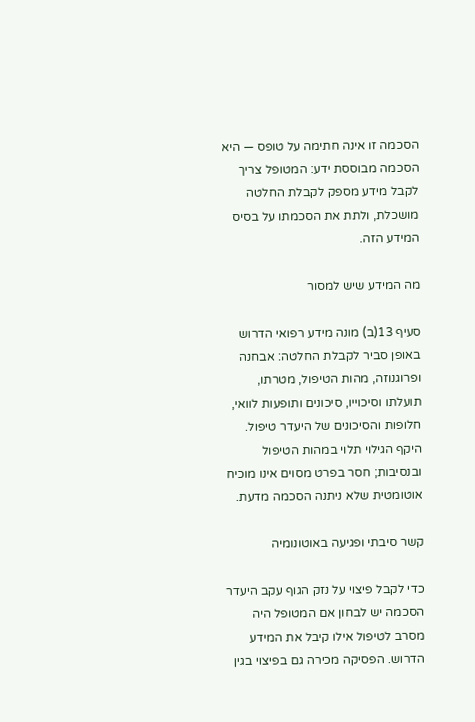הסכמה זו אינה חתימה על טופס — היא הסכמה מבוססת ידע: המטופל צריך לקבל מידע מספק לקבלת החלטה מושכלת, ולתת את הסכמתו על בסיס המידע הזה.

מה המידע שיש למסור

סעיף 13(ב) מונה מידע רפואי הדרוש באופן סביר לקבלת החלטה: אבחנה ופרוגנוזה, מהות הטיפול, מטרתו, תועלתו וסיכוייו, סיכונים ותופעות לוואי, חלופות והסיכונים של היעדר טיפול. היקף הגילוי תלוי במהות הטיפול ובנסיבות; חסר בפרט מסוים אינו מוכיח אוטומטית שלא ניתנה הסכמה מדעת.

קשר סיבתי ופגיעה באוטונומיה

כדי לקבל פיצוי על נזק הגוף עקב היעדר הסכמה יש לבחון אם המטופל היה מסרב לטיפול אילו קיבל את המידע הדרוש. הפסיקה מכירה גם בפיצוי בגין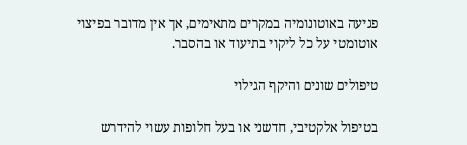פגיעה באוטונומיה במקרים מתאימים, אך אין מדובר בפיצוי אוטומטי על כל ליקוי בתיעוד או בהסבר.

טיפולים שונים והיקף הגילוי

בטיפול אלקטיבי, חדשני או בעל חלופות עשוי להידרש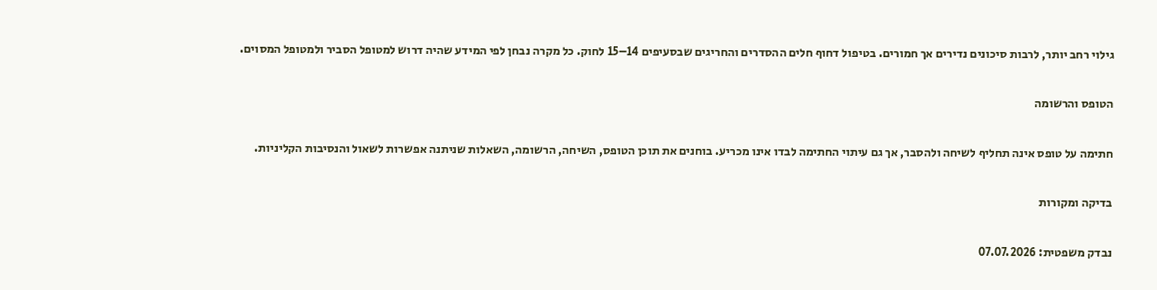גילוי רחב יותר, לרבות סיכונים נדירים אך חמורים. בטיפול דחוף חלים ההסדרים והחריגים שבסעיפים 14–15 לחוק. כל מקרה נבחן לפי המידע שהיה דרוש למטופל הסביר ולמטופל המסוים.

הטופס והרשומה

חתימה על טופס אינה תחליף לשיחה ולהסבר, אך גם עיתוי החתימה לבדו אינו מכריע. בוחנים את תוכן הטופס, השיחה, הרשומה, השאלות שניתנה אפשרות לשאול והנסיבות הקליניות.

בדיקה ומקורות

נבדק משפטית: 07.07.2026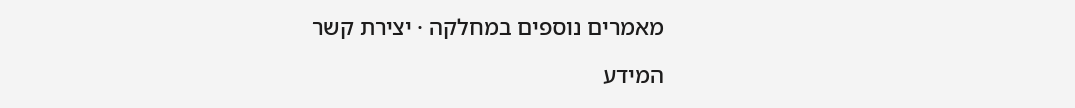מאמרים נוספים במחלקה · יצירת קשר

המידע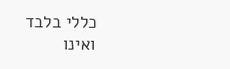כללי בלבד ואינו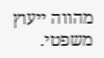מהווה ייעוץ משפטי.